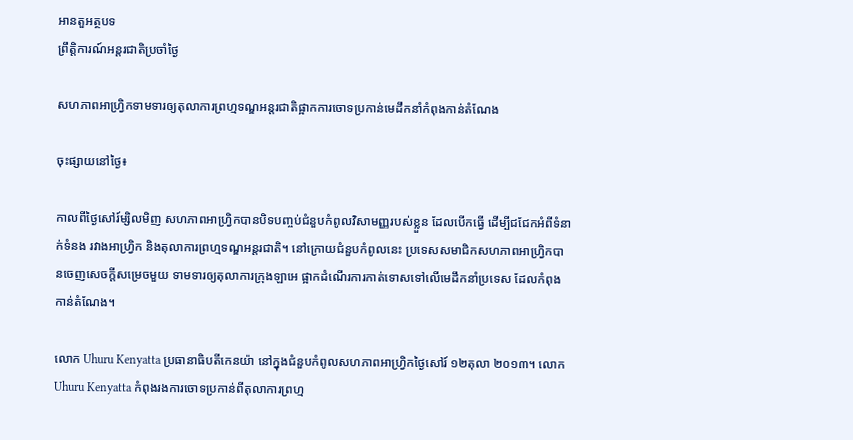អានតួអត្ថបទ
ព្រឹត្តិការណ៍អន្តរជាតិប្រចាំថ្ងៃ

សហភាពអាហ្វ្រិកទាមទារឲ្យតុលាការព្រហ្មទណ្ឌអន្តរជាតិផ្អាកការចោទប្រកាន់មេដឹកនាំកំពុងកាន់តំណែង

ចុះផ្សាយនៅថ្ងៃ៖

កាលពីថ្ងៃសៅរ៍ម្សិលមិញ សហភាពអាហ្វ្រិកបានបិទបញ្ចប់ជំនួបកំពូលវិសាមញ្ញរបស់ខ្លួន ដែលបើកធ្វើ ដើម្បីជជែកអំពីទំនាក់ទំនង រវាងអាហ្វ្រិក និងតុលាការព្រហ្មទណ្ឌអន្តរជាតិ។ នៅក្រោយជំនួបកំពូលនេះ ប្រទេសសមាជិកសហភាពអាហ្វ្រិកបានចេញសេចក្តីសម្រេចមួយ ទាមទារឲ្យតុលាការក្រុងឡាអេ ផ្អាកដំណើរការកាត់ទោសទៅលើមេដឹកនាំប្រទេស ដែលកំពុងកាន់តំណែង។

លោក Uhuru Kenyatta ប្រធានាធិបតីកេនយ៉ា នៅក្នុងជំនួបកំពូលសហភាពអាហ្វ្រិកថ្ងៃសៅរ៍ ១២តុលា ២០១៣។ លោក Uhuru Kenyatta កំពុងរងការចោទប្រកាន់ពីតុលាការព្រហ្ម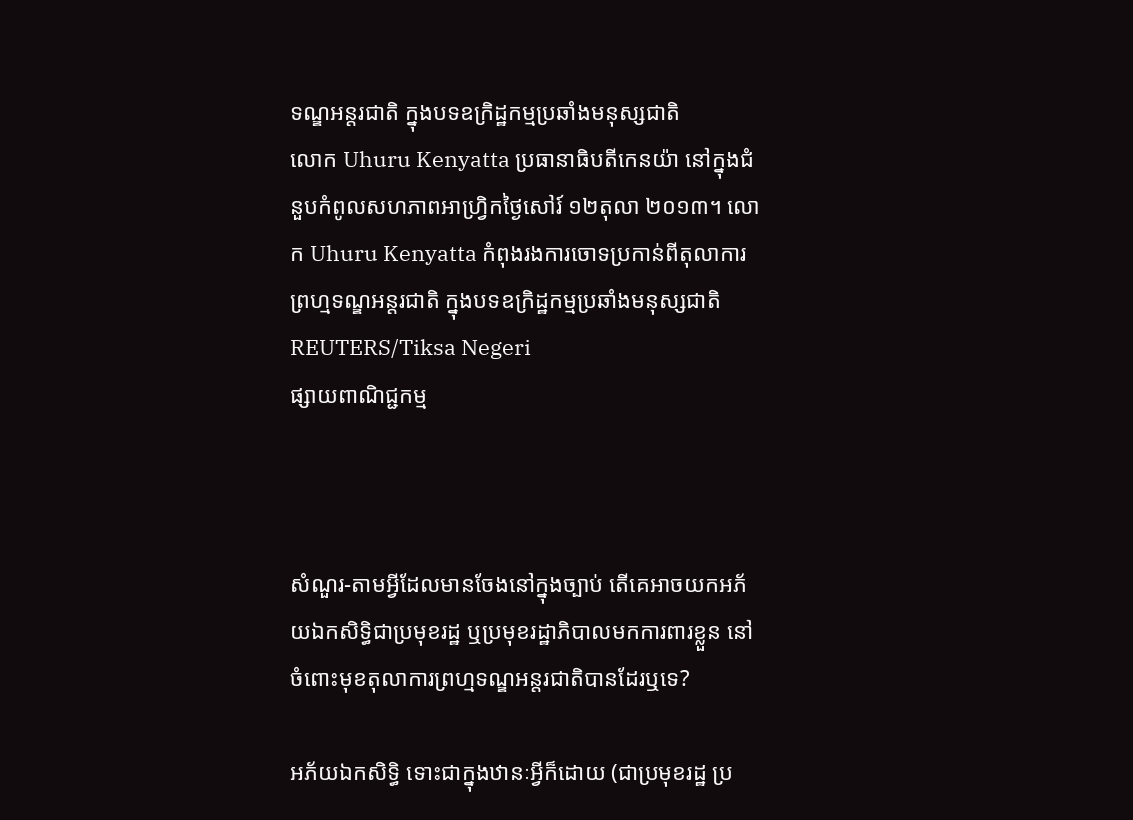ទណ្ឌអន្តរជាតិ ក្នុងបទឧក្រិដ្ឋកម្មប្រឆាំងមនុស្សជាតិ
លោក Uhuru Kenyatta ប្រធានាធិបតីកេនយ៉ា នៅក្នុងជំនួបកំពូលសហភាពអាហ្វ្រិកថ្ងៃសៅរ៍ ១២តុលា ២០១៣។ លោក Uhuru Kenyatta កំពុងរងការចោទប្រកាន់ពីតុលាការព្រហ្មទណ្ឌអន្តរជាតិ ក្នុងបទឧក្រិដ្ឋកម្មប្រឆាំងមនុស្សជាតិ REUTERS/Tiksa Negeri
ផ្សាយពាណិជ្ជកម្ម



សំណួរ-តាមអ្វីដែលមានចែងនៅក្នុងច្បាប់ តើគេអាចយកអភ័យឯកសិទ្ធិជាប្រមុខរដ្ឋ ឬប្រមុខរដ្ឋាភិបាលមកការពារខ្លួន នៅចំពោះមុខតុលាការព្រហ្មទណ្ឌអន្តរជាតិបានដែរឬទេ?

អភ័យឯកសិទ្ធិ ទោះជាក្នុងឋានៈអ្វីក៏ដោយ (ជាប្រមុខរដ្ឋ ប្រ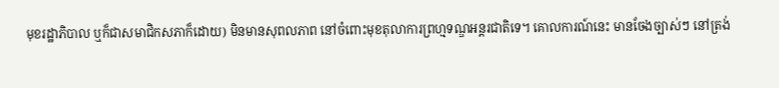មុខរដ្ឋាភិបាល ឬក៏ជាសមាជិកសភាក៏ដោយ) មិនមានសុពលភាព នៅចំពោះមុខតុលាការព្រហ្មទណ្ឌអន្តរជាតិទេ។ គោលការណ៍នេះ មានចែងច្បាស់ៗ នៅត្រង់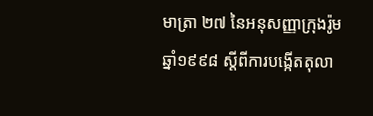មាត្រា ២៧ នៃអនុសញ្ញាក្រុងរ៉ូម ឆ្នាំ១៩៩៨ ស្តីពីការបង្កើតតុលា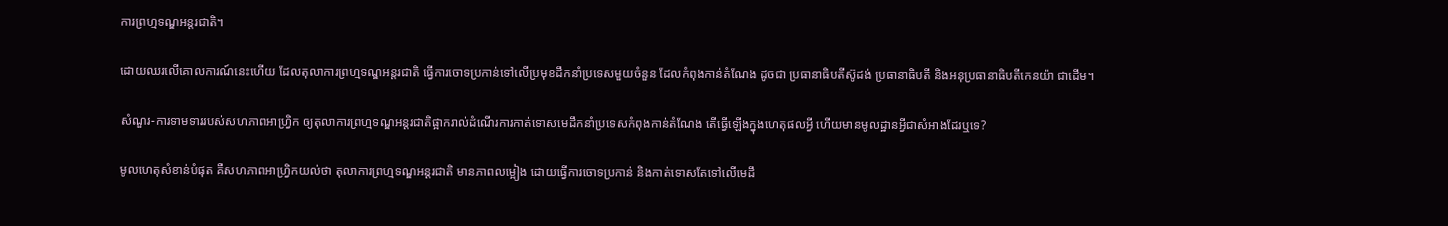ការព្រហ្មទណ្ឌអន្តរជាតិ។

ដោយឈរលើគោលការណ៍នេះហើយ ដែលតុលាការព្រហ្មទណ្ឌអន្តរជាតិ ធ្វើការចោទប្រកាន់ទៅលើប្រមុខដឹកនាំប្រទេសមួយចំនួន ដែលកំពុងកាន់តំណែង ដូចជា ប្រធានាធិបតីស៊ូដង់ ប្រធានាធិបតី និងអនុប្រធានាធិបតីកេនយ៉ា ជាដើម។

សំណួរ-ការទាមទាររបស់សហភាពអាហ្វ្រិក ឲ្យតុលាការព្រហ្មទណ្ឌអន្តរជាតិផ្អាករាល់ដំណើរការកាត់ទោសមេដឹកនាំប្រទេសកំពុងកាន់តំណែង តើធ្វើឡើងក្នុងហេតុផលអ្វី ហើយមានមូលដ្ឋានអ្វីជាសំអាងដែរឬទេ?

មូលហេតុសំខាន់បំផុត គឺសហភាពអាហ្វ្រិកយល់ថា តុលាការព្រហ្មទណ្ឌអន្តរជាតិ មានភាពលម្អៀង ដោយធ្វើការចោទប្រកាន់ និងកាត់ទោសតែទៅលើមេដឹ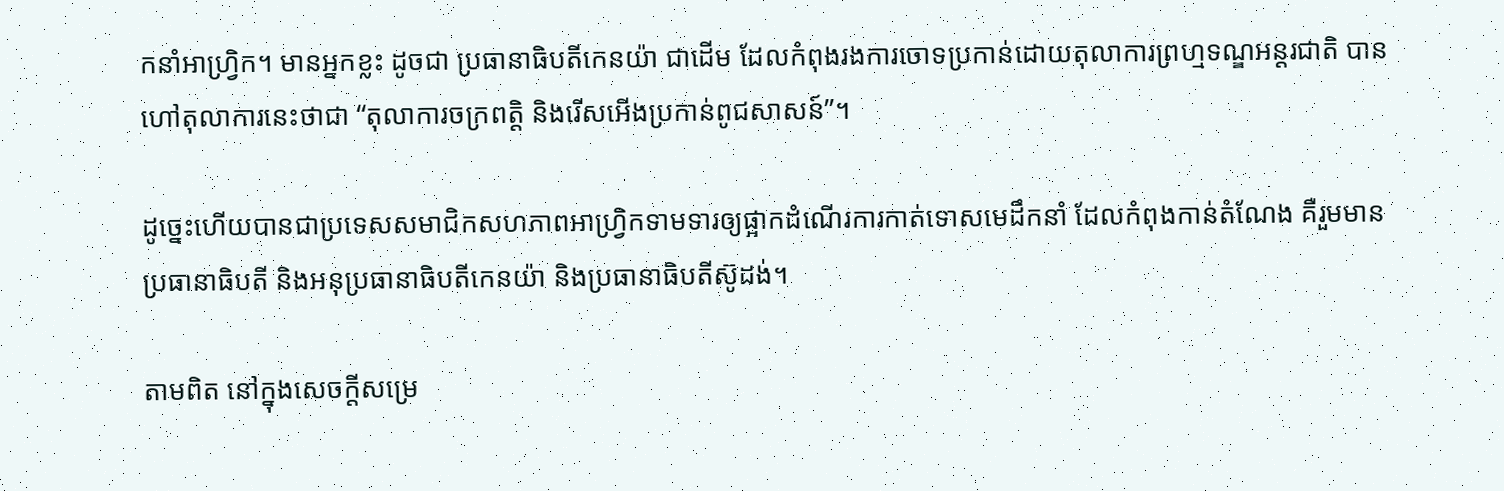កនាំអាហ្វ្រិក។ មានអ្នកខ្លះ ដូចជា ប្រធានាធិបតីកេនយ៉ា ជាដើម ដែលកំពុងរងការចោទប្រកាន់ដោយតុលាការព្រហ្មទណ្ឌអន្តរជាតិ បានហៅតុលាការនេះថាជា “តុលាការចក្រពត្តិ និងរើសអើងប្រកាន់ពូជសាសន៍”។

ដូច្នេះហើយបានជាប្រទេសសមាជិកសហភាពអាហ្វ្រិកទាមទារឲ្យផ្អាកដំណើរការកាត់ទោសមេដឹកនាំ ដែលកំពុងកាន់តំណែង គឺរួមមានប្រធានាធិបតី និងអនុប្រធានាធិបតីកេនយ៉ា និងប្រធានាធិបតីស៊ូដង់។

តាមពិត នៅក្នុងសេចក្តីសម្រេ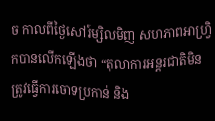ច កាលពីថ្ងៃសៅរ៍ម្សិលមិញ សហភាពអាហ្វ្រិកបានលើកឡើងថា “តុលាការអន្តរជាតិមិនត្រូវធ្វើការចោទប្រកាន់ និង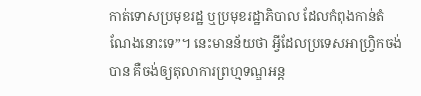កាត់ទោសប្រមុខរដ្ឋ ឬប្រមុខរដ្ឋាភិបាល ដែលកំពុងកាន់តំណែងនោះទេ”។ នេះមានន័យថា អ្វីដែលប្រទេសអាហ្វ្រិកចង់បាន គឺចង់ឲ្យតុលាការព្រហ្មទណ្ឌអន្ត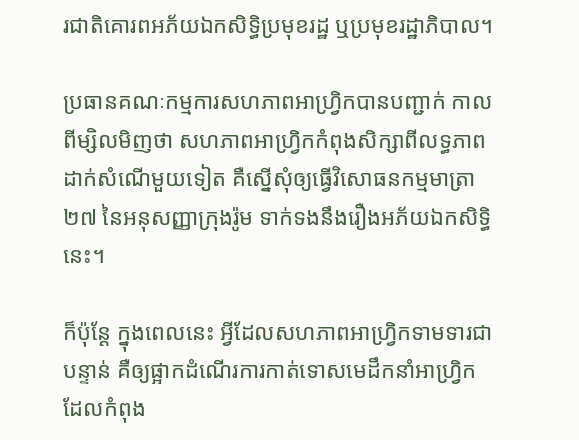រជាតិគោរពអភ័យឯកសិទ្ធិប្រមុខរដ្ឋ ឬប្រមុខរដ្ឋាភិបាល។

ប្រធានគណៈកម្មការសហភាពអាហ្វ្រិកបានបញ្ជាក់ កាលពីម្សិលមិញថា សហភាពអាហ្វ្រិកកំពុងសិក្សាពីលទ្ធភាពដាក់សំណើមួយទៀត គឺស្នើសុំឲ្យធ្វើវិសោធនកម្មមាត្រា ២៧ នៃអនុសញ្ញាក្រុងរ៉ូម ទាក់ទងនឹងរឿងអភ័យឯកសិទ្ធិនេះ។

ក៏ប៉ុន្តែ ក្នុងពេលនេះ អ្វីដែលសហភាពអាហ្វ្រិកទាមទារជាបន្ទាន់ គឺឲ្យផ្អាកដំណើរការកាត់ទោសមេដឹកនាំអាហ្វ្រិក ដែលកំពុង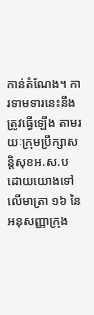កាន់តំណែង។ ការទាមទារនេះនឹងត្រូវធ្វើឡើង តាមរយៈក្រុមប្រឹក្សាសន្តិសុខអ.ស.ប ដោយយោងទៅលើមាត្រា ១៦ នៃអនុសញ្ញាក្រុង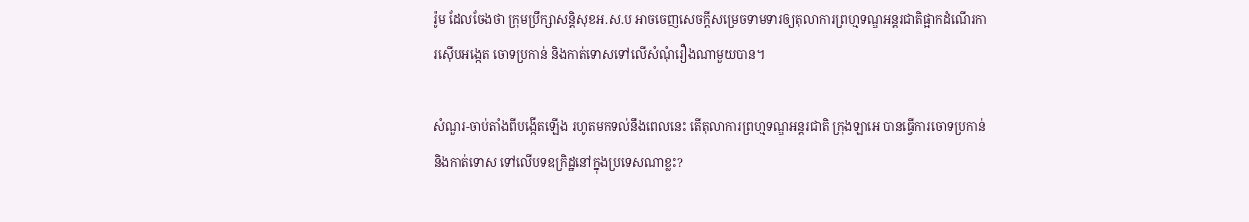រ៉ូម ដែលចែងថា ក្រុមប្រឹក្សាសន្តិសុខអ.ស.ប អាចចេញសេចក្តីសម្រេចទាមទារឲ្យតុលាការព្រហ្មទណ្ឌអន្តរជាតិផ្អាកដំណើរការស៊ើបអង្កេត ចោទប្រកាន់ និងកាត់ទោសទៅលើសំណុំរឿងណាមួយបាន។

សំណួរ-ចាប់តាំងពីបង្កើតឡើង រហូតមកទល់នឹងពេលនេះ តើតុលាការព្រហ្មទណ្ឌអន្តរជាតិ ក្រុងឡាអេ បានធ្វើការចោទប្រកាន់ និងកាត់ទោស ទៅលើបទឧក្រិដ្ឋនៅក្នុងប្រទេសណាខ្លះ?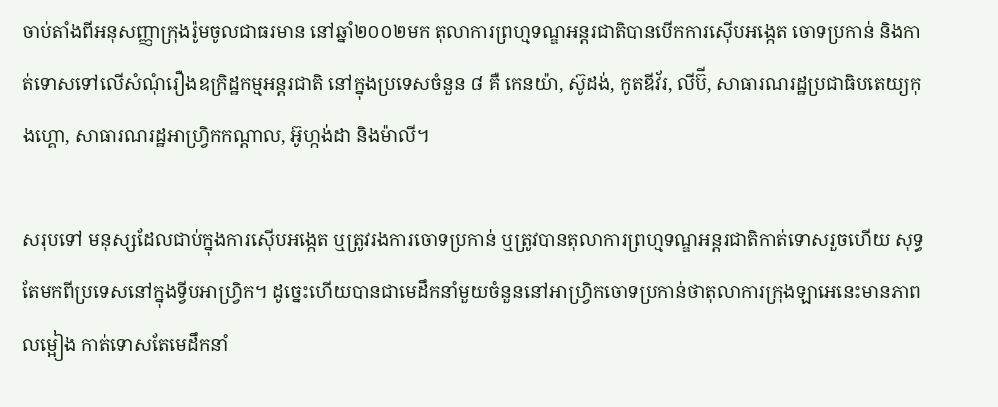ចាប់តាំងពីអនុសញ្ញាក្រុងរ៉ូមចូលជាធរមាន នៅឆ្នាំ២០០២មក តុលាការព្រហ្មទណ្ឌអន្តរជាតិបានបើកការស៊ើបអង្កេត ចោទប្រកាន់ និងកាត់ទោសទៅលើសំណុំរឿងឧក្រិដ្ឋកម្មអន្តរជាតិ នៅក្នុងប្រទេសចំនួន ៨ គឺ កេនយ៉ា, ស៊ូដង់, កូតឌីវ័រ, លីប៊ី, សាធារណរដ្ឋប្រជាធិបតេយ្យកុងហ្គោ, សាធារណរដ្ឋអាហ្វ្រិកកណ្តាល, អ៊ូហ្កង់ដា និងម៉ាលី។

សរុបទៅ មនុស្សដែលជាប់ក្នុងការស៊ើបអង្កេត ឬត្រូវរងការចោទប្រកាន់ ឬត្រូវបានតុលាការព្រហ្មទណ្ឌអន្តរជាតិកាត់ទោសរួចហើយ សុទ្ធតែមកពីប្រទេសនៅក្នុងទ្វីបអាហ្វ្រិក។ ដូច្នេះហើយបានជាមេដឹកនាំមួយចំនួននៅអាហ្វ្រិកចោទប្រកាន់ថាតុលាការក្រុងឡាអេនេះមានភាពលម្អៀង កាត់ទោសតែមេដឹកនាំ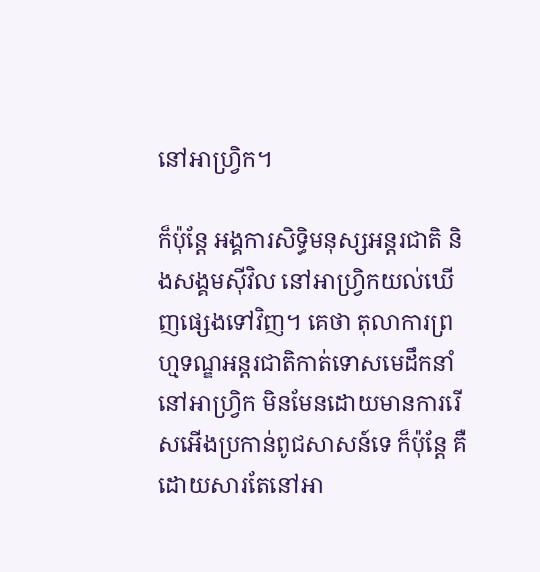នៅអាហ្វ្រិក។

ក៏ប៉ុន្តែ អង្គការសិទ្ធិមនុស្សអន្តរជាតិ និងសង្គមស៊ីវិល នៅអាហ្វ្រិកយល់ឃើញផ្សេងទៅវិញ។ គេថា តុលាការព្រហ្មទណ្ឌអន្តរជាតិកាត់ទោសមេដឹកនាំនៅអាហ្វ្រិក មិនមែនដោយមានការរើសអើងប្រកាន់ពូជសាសន៍ទេ ក៏ប៉ុន្តែ គឺដោយសារតែនៅអា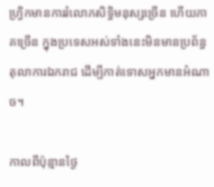ហ្វ្រិកមានការរំលោភសិទ្ធិមនុស្សច្រើន ហើយភាគច្រើន ក្នុងប្រទេសអស់ទាំងនេះមិនមានប្រព័ន្ធតុលាការឯករាជ ដើម្បីកាត់ទោសអ្នកមានអំណាច។

កាលពីប៉ុន្មានថ្ងៃ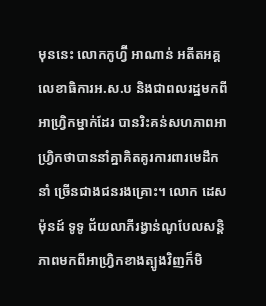មុននេះ លោកកូហ្វ៊ី អាណាន់ អតីតអគ្គលេខាធិការអ.ស.ប និងជាពលរដ្ឋមកពីអាហ្វ្រិកម្នាក់ដែរ បានរិះគន់សហភាពអាហ្វ្រិកថាបាននាំគ្នាគិតគូរការពារមេដឹកនាំ ច្រើនជាងជនរងគ្រោះ។ លោក ដេសម៉ុនដ៍ ទូទូ ជ័យលាភីរង្វាន់ណូបែលសន្តិភាពមកពីអាហ្វ្រិកខាងត្បូងវិញក៏មិ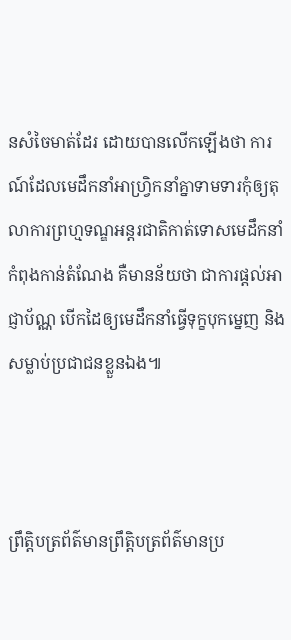នសំចៃមាត់ដែរ ដោយបានលើកឡើងថា ការណ៍ដែលមេដឹកនាំអាហ្វ្រិកនាំគ្នាទាមទារកុំឲ្យតុលាការព្រហ្មទណ្ឌអន្តរជាតិកាត់ទោសមេដឹកនាំកំពុងកាន់តំណែង គឺមានន័យថា ជាការផ្តល់អាជ្ញាប័ណ្ណ បើកដៃឲ្យមេដឹកនាំធ្វើទុក្ខបុកម្នេញ និងសម្លាប់ប្រជាជនខ្លួនឯង៕



ព្រឹត្តិបត្រព័ត៌មានព្រឹត្តិបត្រព័ត៌មានប្រ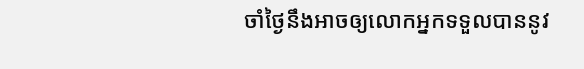ចាំថ្ងៃនឹងអាចឲ្យលោកអ្នកទទួលបាននូវ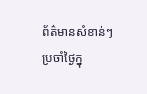ព័ត៌មានសំខាន់ៗប្រចាំថ្ងៃក្នុ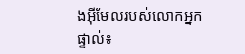ងអ៊ីមែលរបស់លោកអ្នកផ្ទាល់៖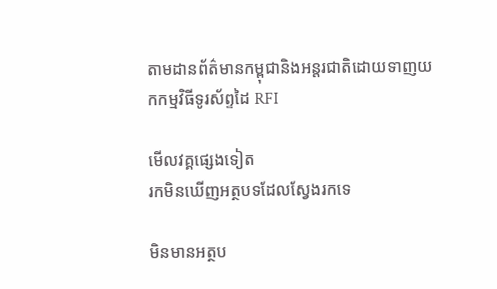តាមដានព័ត៌មានកម្ពុជានិងអន្តរជាតិដោយទាញយកកម្មវិធីទូរស័ព្ទដៃ RFI

មើលវគ្គផ្សេងទៀត
រកមិនឃើញអត្ថបទដែលស្វែងរកទេ

មិនមានអត្ថប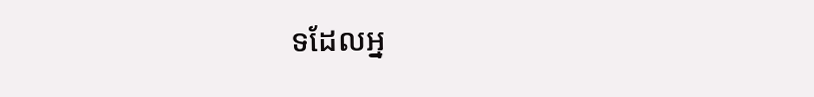ទដែលអ្ន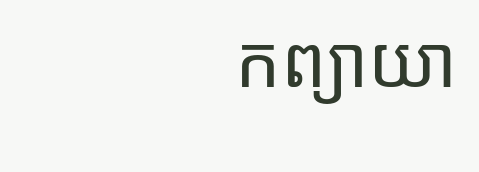កព្យាយា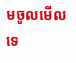មចូលមើលទេ